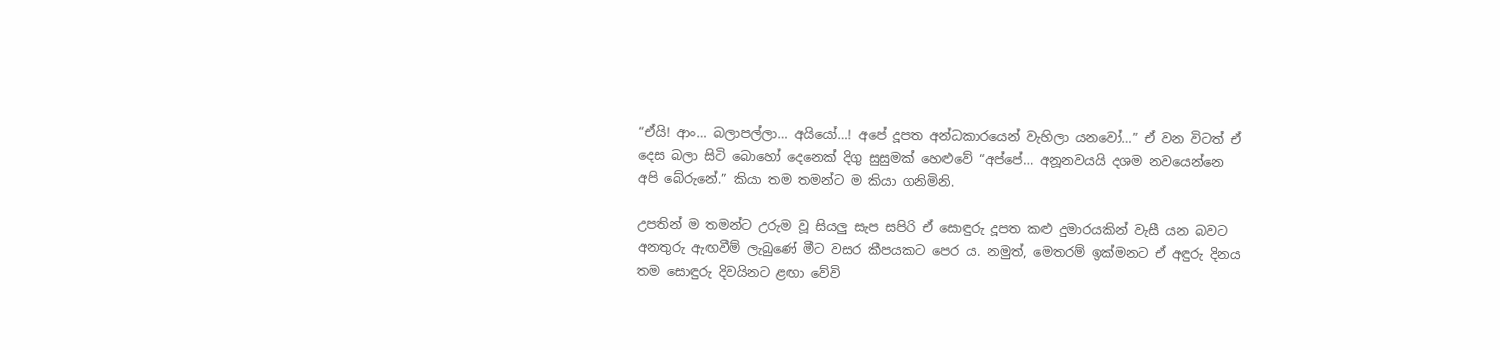“ඒයි! ආං… බලාපල්ලා… අයියෝ…! අපේ දූපත අන්ධකාරයෙන් වැහිලා යනවෝ…” ඒ වන විටත් ඒ දෙස බලා සිටි බොහෝ දෙනෙක් දිගු සුසුමක් හෙළුවේ “අප්පේ… අනූනවයයි දශම නවයෙන්නෙ අපි බේරුනේ.” කියා තම තමන්ට ම කියා ගනිමිනි.

උපතින් ම තමන්ට උරුම වූ සියලු සැප සපිරි ඒ සොඳුරු දූපත කළු දුමාරයකින් වැසී යන බවට අනතුරු ඇඟවීම් ලැබුණේ මීට වසර කීපයකට පෙර ය. නමුත්, මෙතරම් ඉක්මනට ඒ අඳුරු දිනය තම සොඳුරු දිවයිනට ළඟා වේවි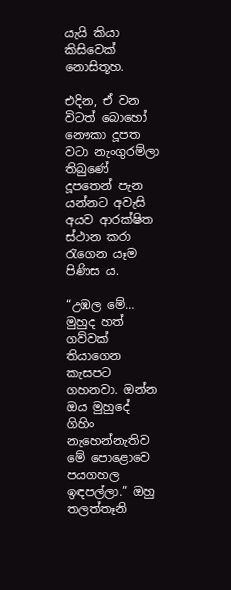යැයි කියා කිසිවෙක් නොසිතූහ.

එදින, ඒ වන විටත් බොහෝ නෞකා දූපත වටා නැංගුරම්ලා තිබුණේ දූපතෙන් පැන යන්නට අවැසි අයව ආරක්ෂිත ස්ථාන කරා රැගෙන යෑම පිණිස ය.

“උඹල මේ… මුහුද හත් ගව්වක් තියාගෙන කැසපට ගහනවා. ඔන්න ඔය මුහුදේ ගිහිං නැහෙන්නැතිව මේ පොළොවෙ පයගහල ඉඳපල්ලා.” ඔහු තලත්තෑනි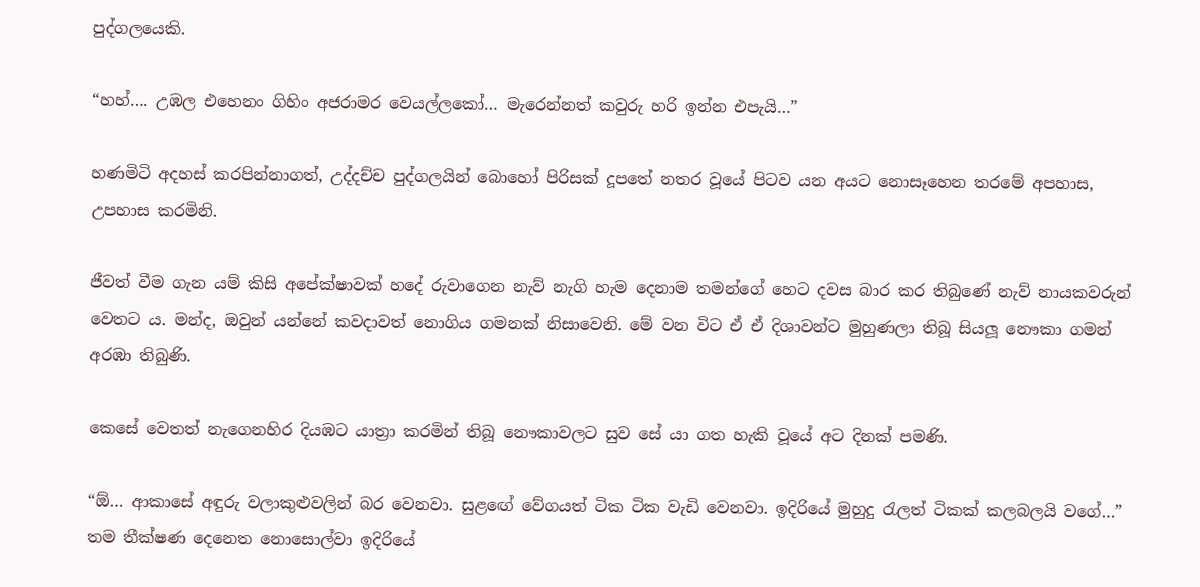පුද්ගලයෙකි.

“හහ්…. උඹල එහෙනං ගිහිං අජරාමර වෙයල්ලකෝ… මැරෙන්නත් කවුරු හරි ඉන්න එපැයි…”

හණමිටි අදහස් කරපින්නාගත්, උද්දච්ච පුද්ගලයින් බොහෝ පිරිසක් දූපතේ නතර වූයේ පිටව යන අයට නොසෑහෙන තරමේ අපහාස, උපහාස කරමිනි.

ජීවත් වීම ගැන යම් කිසි අපේක්ෂාවක් හදේ රුවාගෙන නැව් නැගි හැම දෙනාම තමන්ගේ හෙට දවස බාර කර තිබුණේ නැව් නායකවරුන් වෙතට ය. මන්ද, ඔවුන් යන්නේ කවදාවත් නොගිය ගමනක් නිසාවෙනි. මේ වන විට ඒ ඒ දිශාවන්ට මුහුණලා තිබූ සියලූ නෞකා ගමන් අරඹා තිබුණි.

කෙසේ වෙතත් නැගෙනහිර දියඹට යාත්‍රා කරමින් තිබූ නෞකාවලට සුව සේ යා ගත හැකි වූයේ අට දිනක් පමණි.

“ඕ… ආකාසේ අඳුරු වලාකුළුවලින් බර වෙනවා. සුළඟේ වේගයත් ටික ටික වැඩි වෙනවා. ඉදිරියේ මුහුදු රැලත් ටිකක් කලබලයි වගේ…” තම තීක්ෂණ දෙනෙත නොසොල්වා ඉදිරියේ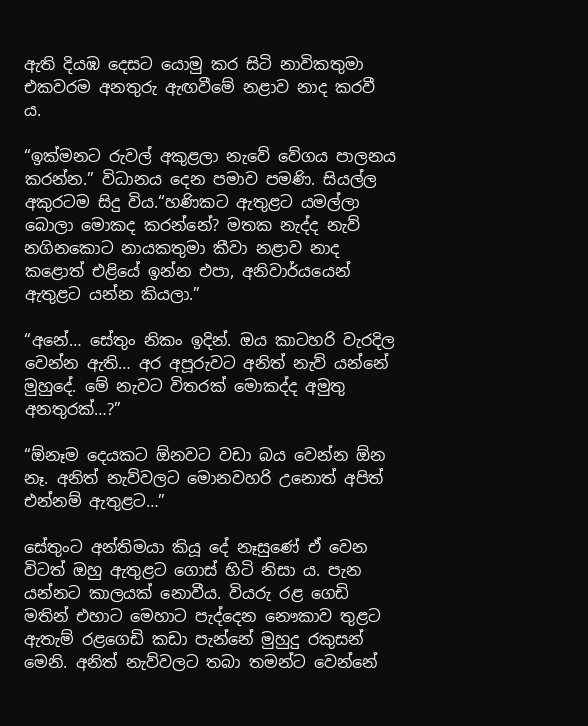ඇති දියඹ දෙසට යොමු කර සිටි නාවිකතුමා එකවරම අනතුරු ඇඟවීමේ නළාව නාද කරවී ය.

“ඉක්මනට රුවල් අකුළලා නැවේ වේගය පාලනය කරන්න.” විධානය දෙන පමාව පමණි. සියල්ල අකුරටම සිදු විය.“හණිකට ඇතුළට යමල්ලා බොලා මොකද කරන්නේ? මතක නැද්ද නැව් නගිනකොට නායකතුමා කීවා නළාව නාද කළොත් එළියේ ඉන්න එපා, අනිවාර්යයෙන් ඇතුළට යන්න කියලා.”

“අනේ… සේතුං නිකං ඉදින්. ඔය කාටහරි වැරදිල වෙන්න ඇති… අර අපූරුවට අනිත් නැව් යන්නේ මුහුදේ. මේ නැවට විතරක් මොකද්ද අමුතු අනතුරක්…?”

“ඕනෑම දෙයකට ඕනවට වඩා බය වෙන්න ඕන නෑ. අනිත් නැව්වලට මොනවහරි උනොත් අපිත් එන්නම් ඇතුළට…”

සේතුංට අන්තිමයා කියූ දේ නෑසුණේ ඒ වෙන විටත් ඔහු ඇතුළට ගොස් හිටි නිසා ය. පැන යන්නට කාලයක් නොවීය. වියරු රළ ගෙඩි මතින් එහාට මෙහාට පැද්දෙන නෞකාව තුළට ඇතැම් රළගෙඩි කඩා පැන්නේ මුහුදු රකුසන් මෙනි. අනිත් නැව්වලට තබා තමන්ට වෙන්නේ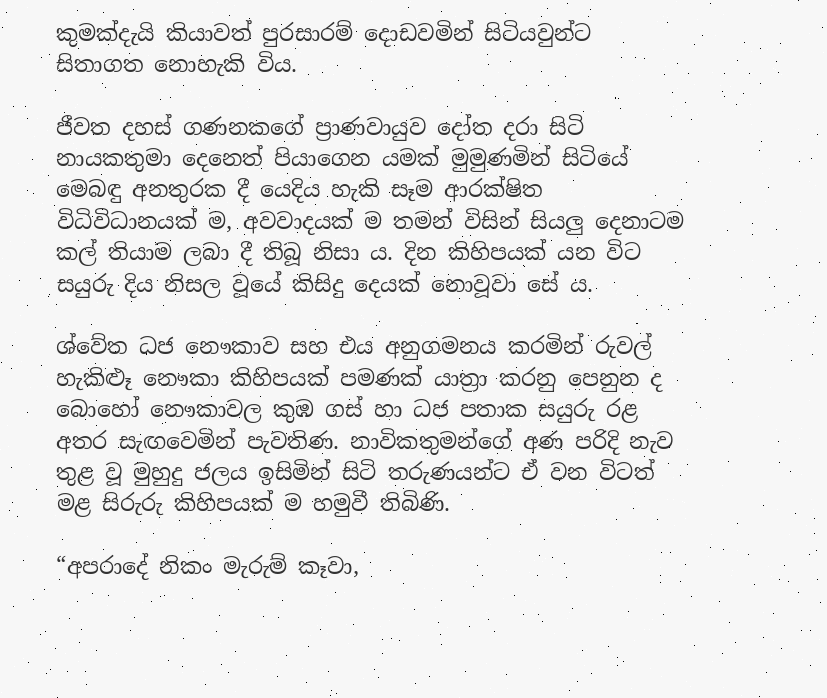කුමක්දැයි කියාවත් පුරසාරම් දොඩවමින් සිටියවුන්ට සිතාගත නොහැකි විය.

ජීවත දහස් ගණනකගේ ප්‍රාණවායුව දෝත දරා සිටි නායකතුමා දෙනෙත් පියාගෙන යමක් මුමුණමින් සිටියේ මෙබඳු අනතුරක දී යෙදිය හැකි සෑම ආරක්ෂිත විධිවිධානයක් ම, අවවාදයක් ම තමන් විසින් සියලු දෙනාටම කල් තියාම ලබා දී තිබූ නිසා ය. දින කිහිපයක් යන විට සයුරු දිය නිසල වූයේ කිසිදු දෙයක් නොවූවා සේ ය.

ශ්වේත ධජ නෞකාව සහ එය අනුගමනය කරමින් රුවල් හැකිළූ නෞකා කිහිපයක් පමණක් යාත්‍රා කරනු පෙනුන ද බොහෝ නෞකාවල කුඹ ගස් හා ධජ පතාක සයුරු රළ අතර සැඟවෙමින් පැවතිණ. නාවිකතුමන්ගේ අණ පරිදි නැව තුළ වූ මුහුදු ජලය ඉසිමින් සිටි තරුණයන්ට ඒ වන විටත් මළ සිරුරු කිහිපයක් ම හමුවී තිබිණි.

“අපරාදේ නිකං මැරුම් කෑවා,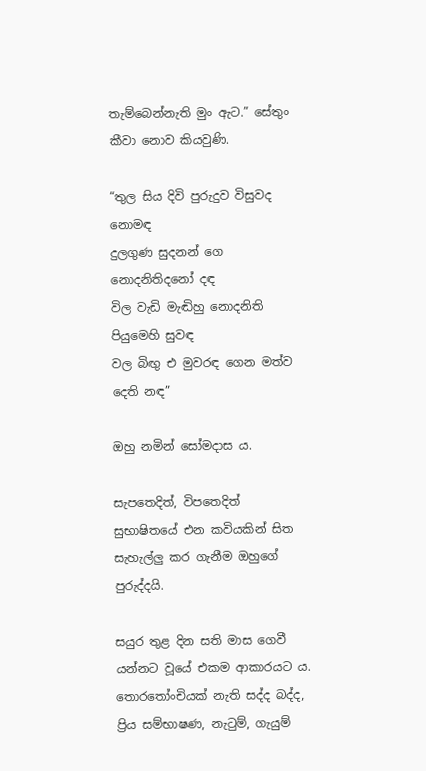තැම්බෙන්නැති මුං ඇට.” සේතුං කීවා නොව කියවුණි.

“තුල සිය දිවි පුරුදුව විසුවද නොමඳ
දුලගුණ සුදනන් ගෙ නොදනිතිදනෝ දඳ
විල වැඩි මැඬිහු නොදනිති පියුමෙහි සුවඳ
වල බිඟු එ මුවරඳ ගෙන මත්ව දෙති නඳ”

ඔහු නමින් සෝමදාස ය.

සැපතෙදිත්, විපතෙදිත් සුභාෂිතයේ එන කවියකින් සිත සැහැල්ලු කර ගැනීම ඔහුගේ පුරුද්දයි.

සයුර තුළ දින සති මාස ගෙවී යන්නට වූයේ එකම ආකාරයට ය. තොරතෝංචියක් නැති සද්ද බද්ද, ප්‍රිය සම්භාෂණ, නැටුම්, ගැයුම්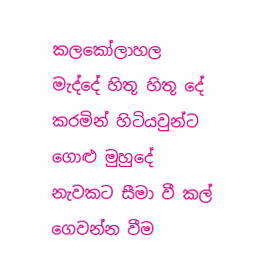කලකෝලාහල මැද්දේ හිතූ හිතූ දේ කරමින් හිටියවුන්ට ගොළු මුහුදේ නැවකට සීමා වී කල් ගෙවන්න වීම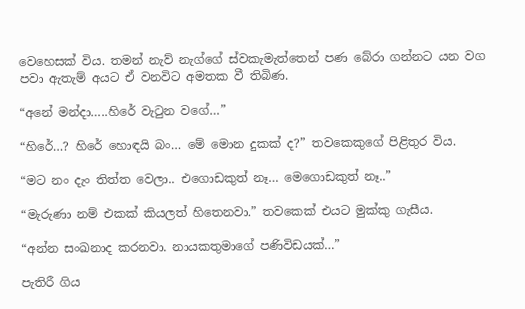වෙහෙසක් විය. තමන් නැව් නැග්ගේ ස්වකැමැත්තෙන් පණ බේරා ගන්නට යන වග පවා ඇතැම් අයට ඒ වනවිට අමතක වී තිබිණ.

“අනේ මන්දා…..හිරේ වැටුන වගේ…”

“හිරේ…? හිරේ හොඳයි බං… මේ මොන දුකක් ද?” තවකෙකුගේ පිළිතුර විය.

“මට නං දැං තිත්ත වෙලා.. එගොඩකුත් නෑ… මෙගොඩකුත් නෑ..”

“මැරුණා නම් එකක් කියලත් හිතෙනවා.” තවකෙක් එයට මුක්කු ගැසීය.

“අන්න සංඛනාද කරනවා. නායකතුමාගේ පණිවිඩයක්…”

පැතිරී ගිය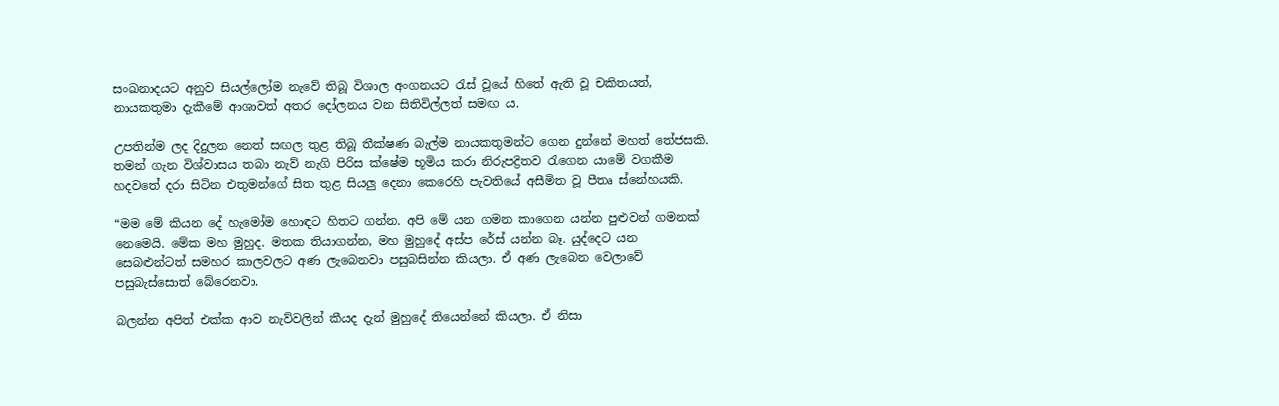සංඛනාදයට අනුව සියල්ලෝම නැවේ තිබූ විශාල අංගනයට රැස් වූයේ හිතේ ඇති වූ චකිතයත්, නායකතුමා දැකීමේ ආශාවත් අතර දෝලනය වන සිතිවිල්ලත් සමඟ ය.

උපතින්ම ලද දිදුලන නෙත් සඟල තුළ තිබූ තීක්ෂණ බැල්ම නායකතුමන්ට ගෙන දුන්නේ මහත් තේජසකි. තමන් ගැන විශ්වාසය තබා නැව් නැගි පිරිස ක්ෂේම භූමිය කරා නිරුපද්‍රිතව රැගෙන යාමේ වගකීම හදවතේ දරා සිටින එතුමන්ගේ සිත තුළ සියලු දෙනා කෙරෙහි පැවතියේ අසීමිත වූ පීතෘ ස්නේහයකි.

“මම මේ කියන දේ හැමෝම හොඳට හිතට ගන්න. අපි මේ යන ගමන කාගෙන යන්න පුළුවන් ගමනක් නෙමෙයි. මේක මහ මුහුද. මතක තියාගන්න, මහ මුහුදේ අස්ප රේස් යන්න බෑ. යුද්දෙට යන සෙබළුන්ටත් සමහර කාලවලට අණ ලැබෙනවා පසුබසින්න කියලා. ඒ අණ ලැබෙන වෙලාවේ පසුබැස්සොත් බේරෙනවා.

බලන්න අපිත් එක්ක ආව නැව්වලින් කීයද දැන් මුහුදේ තියෙන්නේ කියලා. ඒ නිසා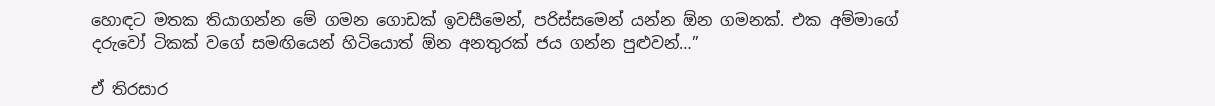හොඳට මතක තියාගන්න මේ ගමන ගොඩක් ඉවසීමෙන්, පරිස්සමෙන් යන්න ඕන ගමනක්. එක අම්මාගේ දරුවෝ ටිකක් වගේ සමඟියෙන් හිටියොත් ඕන අනතුරක් ජය ගන්න පුළුවන්…”

ඒ තිරසාර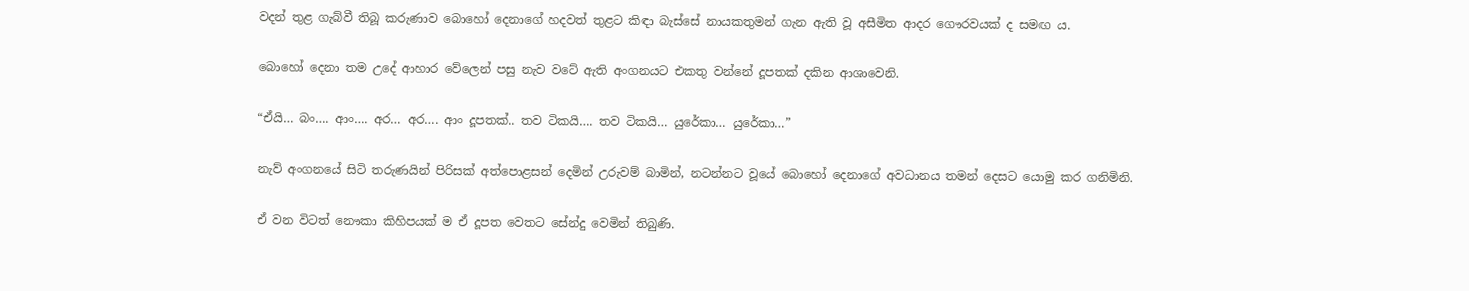වදන් තුළ ගැබ්වී තිබූ කරුණාව බොහෝ දෙනාගේ හදවත් තුළට කිඳා බැස්සේ නායකතුමන් ගැන ඇති වූ අසීමිත ආදර ගෞරවයක් ද සමඟ ය.

බොහෝ දෙනා තම උදේ ආහාර වේලෙන් පසු නැව වටේ ඇති අංගනයට එකතු වන්නේ දූපතක් දකින ආශාවෙනි.

“ඒයි… බං…. ආං…. අර… අර…. ආං දූපතක්.. තව ටිකයි…. තව ටිකයි… යුරේකා… යුරේකා…”

නැව් අංගනයේ සිටි තරුණයින් පිරිසක් අත්පොළසන් දෙමින් උරුවම් බාමින්, නටන්නට වූයේ බොහෝ දෙනාගේ අවධානය තමන් දෙසට යොමු කර ගනිමිනි.

ඒ වන විටත් නෞකා කිහිපයක් ම ඒ දූපත වෙතට සේන්දු වෙමින් තිබුණි.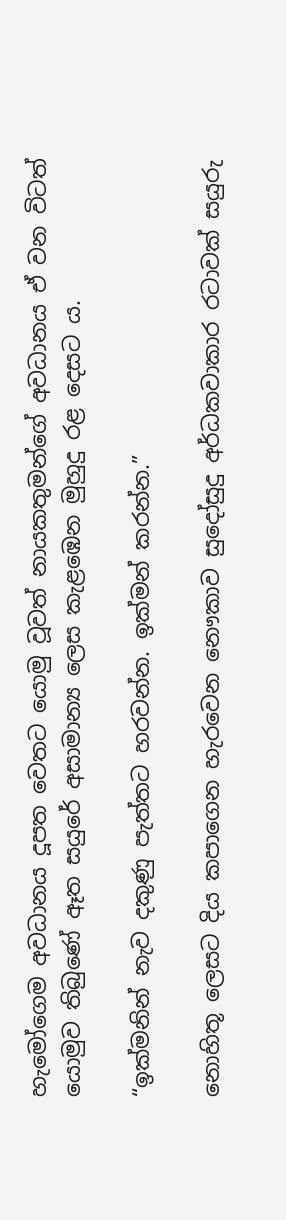හැමෝගෙම අවධානය දූපත වෙතට යොමු වූවත් නායකතුමන්ගේ අවධානය ඒ වන විටත් යොමුව තිබුණේ ඈත සයුරේ අසාමාන්‍ය ලෙස කැළඹෙන මුහුදු රළ දෙසට ය.

“ඉක්මනින් නැව දකුණු පැත්තට හරවන්න. ඉක්මන් කරන්න.”

නොහිතූ ලෙසට දිය කපාගෙන හැරවෙන නෞකාව සුදෝසුදු අර්ධකවාකාර රටාවක් සයුරු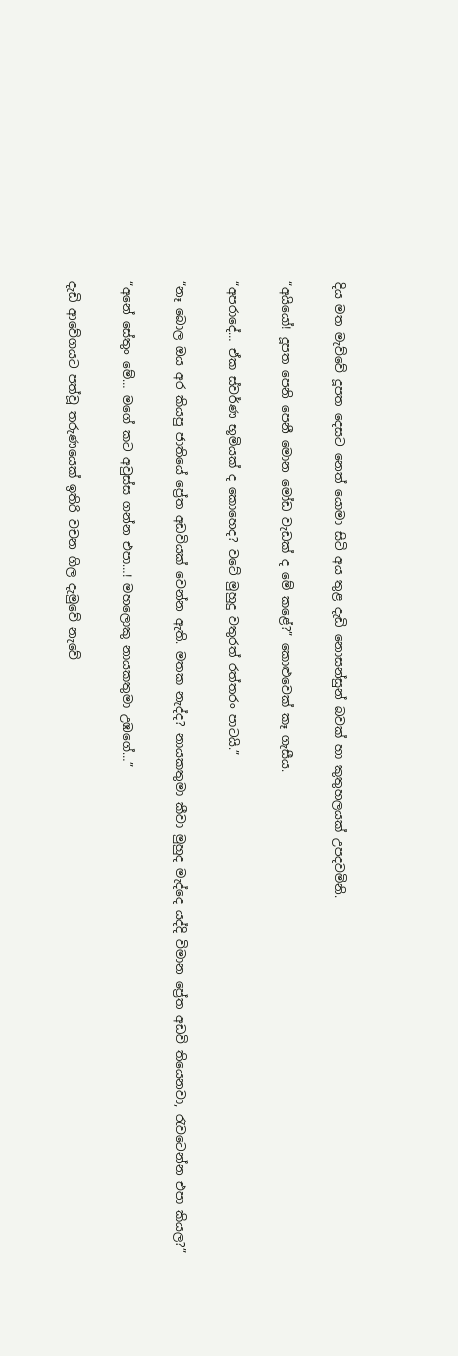දිය මත මැව්වේ දූපත දෙසට නෙත් යොමා සිටි අය තුළ දැඩි නොසන්සුන් බවක් හා කුතුහලයක් උපදවමිනි.

“අයියෝ! දූපත පෙනි පෙනී මොන මෝඩ වැඩක් ද මේ කළේ?” කොළුවෙක් කෑ ගැසීය.

“අපරාදේ… ඒක ස්වර්ණ භූමියක් ද කොහෙද? වටේ මුහුදු වතුරත් රත්තරං පාටයි.”

“නෑ බොල ඔය අර කියපු ජාතියේ ප්‍රේත අඩවියක් වෙන්න ඇති. මතක නැද්ද? නායකතුමා කීවා මුහුද මැද්දෙ යද්දි විමාන ප්‍රේත අඩවි තියෙනවා, රැවටෙන්න එපා කියල?”

“අනේ සේතුං මේ… මගේ කට අවුස්ස ගන්න එපා…! මහලොකු නායකතුමා උඹගේ…”

දැඩි ආවේගයට පත්වූ තරුණයෙක් ඉතිරි වචන ගිල දැමුවේ නැවේ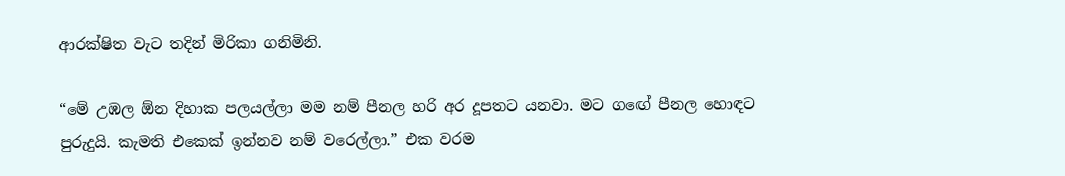ආරක්ෂිත වැට තදින් මිරිකා ගනිමිනි.

“මේ උඹල ඕන දිහාක පලයල්ලා මම නම් පීනල හරි අර දූපතට යනවා. මට ගඟේ පීනල හොඳට පුරුදුයි. කැමති එකෙක් ඉන්නව නම් වරෙල්ලා.” එක වරම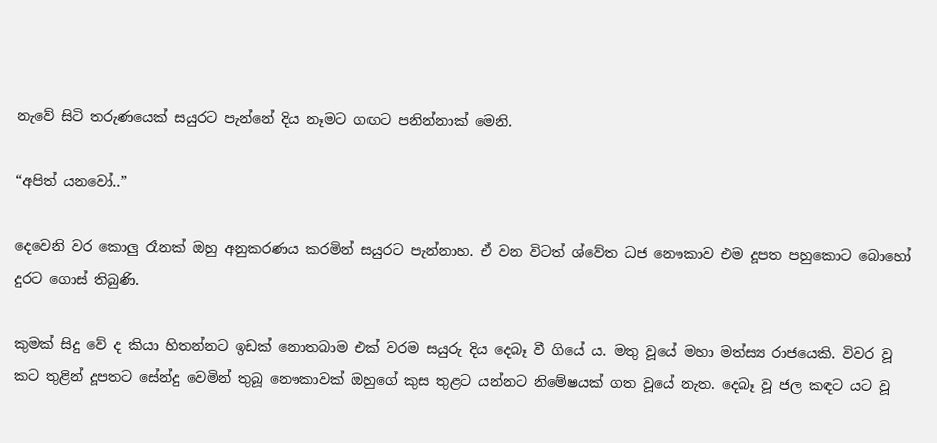නැවේ සිටි තරුණයෙක් සයුරට පැන්නේ දිය නෑමට ගඟට පනින්නාක් මෙනි.

“අපිත් යනවෝ..”

දෙවෙනි වර කොලු රෑනක් ඔහු අනුකරණය කරමින් සයුරට පැන්නාහ. ඒ වන විටත් ශ්වේත ධජ නෞකාව එම දූපත පහුකොට බොහෝ දුරට ගොස් තිබුණි.

කුමක් සිදු වේ ද කියා හිතන්නට ඉඩක් නොතබාම එක් වරම සයුරු දිය දෙබෑ වී ගියේ ය. මතු වූයේ මහා මත්ස්‍ය රාජයෙකි. විවර වූ කට තුළින් දූපතට සේන්දු වෙමින් තුබූ නෞකාවක් ඔහුගේ කුස තුළට යන්නට නිමේෂයක් ගත වූයේ නැත. දෙබෑ වූ ජල කඳට යට වූ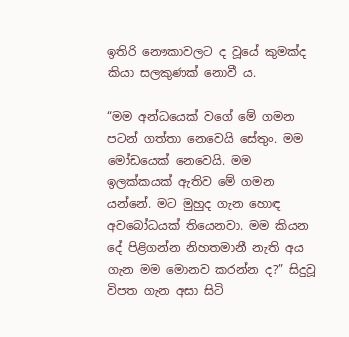ඉතිරි නෞකාවලට ද වූයේ කුමක්ද කියා සලකුණක් නොවී ය.

“මම අන්ධයෙක් වගේ මේ ගමන පටන් ගත්තා නෙවෙයි සේතුං. මම මෝඩයෙක් නෙවෙයි. මම ඉලක්කයක් ඇතිව මේ ගමන යන්නේ. මට මුහුද ගැන හොඳ අවබෝධයක් තියෙනවා. මම කියන දේ පිළිගන්න නිහතමානී නැති අය ගැන මම මොනව කරන්න ද?” සිදුවූ විපත ගැන අසා සිටි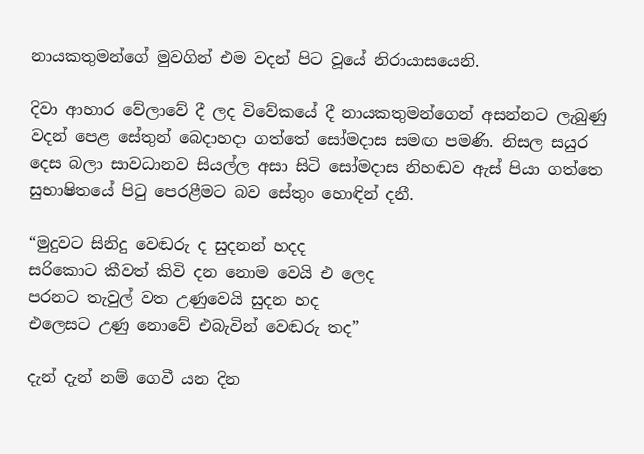නායකතුමන්ගේ මුවගින් එම වදන් පිට වූයේ නිරායාසයෙනි.

දිවා ආහාර වේලාවේ දී ලද විවේකයේ දී නායකතුමන්ගෙන් අසන්නට ලැබුණු වදන් පෙළ සේතුන් බෙදාහදා ගත්තේ සෝමදාස සමඟ පමණි. නිසල සයුර දෙස බලා සාවධානව සියල්ල අසා සිටි සෝමදාස නිහඬව ඇස් පියා ගත්තෙ සුභාෂිතයේ පිටු පෙරළීමට බව සේතුං හොඳින් දනී.

“මුදුවට සිනිදු වෙඬරු ද සුදනන් හදද
සරිකොට කීවත් කිවි දන නොම වෙයි එ ලෙද
පරනට තැවුල් වත උණුවෙයි සුදන හද
එලෙසට උණු නොවේ එබැවින් වෙඬරු තද”

දැන් දැන් නම් ගෙවී යන දින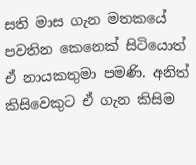සති මාස ගැන මතකයේ පවතින කෙනෙක් සිටියොත් ඒ නායකතුමා පමණි. අනිත් කිසිවෙකුට ඒ ගැන කිසිම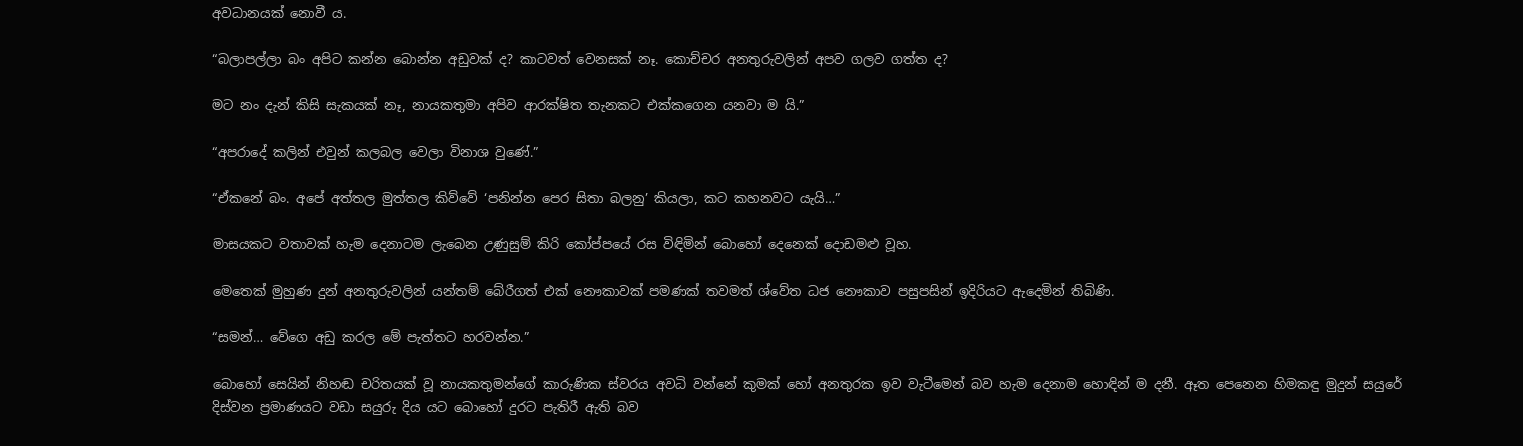අවධානයක් නොවී ය.

“බලාපල්ලා බං අපිට කන්න බොන්න අඩුවක් ද? කාටවත් වෙනසක් නෑ. කොච්චර අනතුරුවලින් අපව ගලව ගත්ත ද?

මට නං දැන් කිසි සැකයක් නෑ, නායකතුමා අපිව ආරක්ෂිත තැනකට එක්කගෙන යනවා ම යි.”

“අපරාදේ කලින් එවුන් කලබල වෙලා විනාශ වුණේ.”

“ඒකනේ බං. අපේ අත්තල මුත්තල කිව්වේ ‘පනින්න පෙර සිතා බලනු’ කියලා, කට කහනවට යැයි…”

මාසයකට වතාවක් හැම දෙනාටම ලැබෙන උණුසුම් කිරි කෝප්පයේ රස විඳිමින් බොහෝ දෙනෙක් දොඩමළු වූහ.

මෙතෙක් මුහුණ දුන් අනතුරුවලින් යන්තම් බේරීගත් එක් නෞකාවක් පමණක් තවමත් ශ්වේත ධජ නෞකාව පසුපසින් ඉදිරියට ඇදෙමින් තිබිණි.

“සමන්… වේගෙ අඩු කරල මේ පැත්තට හරවන්න.”

බොහෝ සෙයින් නිහඬ චරිතයක් වූ නායකතුමන්ගේ කාරුණික ස්වරය අවධි වන්නේ කුමක් හෝ අනතුරක ඉව වැටීමෙන් බව හැම දෙනාම හොඳින් ම දනී. ඈත පෙනෙන හිමකඳු මුදුන් සයුරේ දිස්වන ප්‍රමාණයට වඩා සයුරු දිය යට බොහෝ දුරට පැතිරී ඇති බව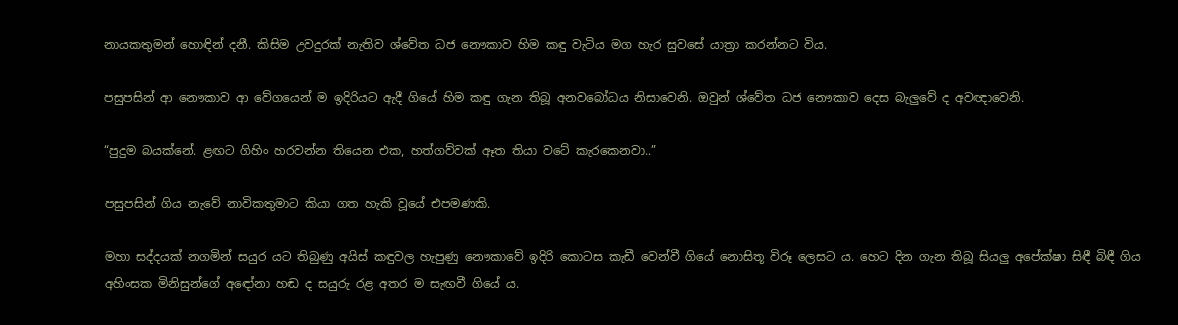නායකතුමන් හොඳින් දනී. කිසිම උවදුරක් නැතිව ශ්වේත ධජ නෞකාව හිම කඳු වැටිය මග හැර සුවසේ යාත්‍රා කරන්නට විය.

පසුපසින් ආ නෞකාව ආ වේගයෙන් ම ඉදිරියට ඇදී ගියේ හිම කඳු ගැන තිබූ අනවබෝධය නිසාවෙනි. ඔවුන් ශ්වේත ධජ නෞකාව දෙස බැලුවේ ද අවඥාවෙනි.

“පුදුම බයක්නේ. ළඟට ගිහිං හරවන්න තියෙන එක, හත්ගව්වක් ඈත තියා වටේ කැරකෙනවා..”

පසුපසින් ගිය නැවේ නාවිකතුමාට කියා ගත හැකි වූයේ එපමණකි.

මහා සද්දයක් නගමින් සයුර යට තිබුණු අයිස් කඳුවල හැපුණු නෞකාවේ ඉදිරි කොටස කැඩී වෙන්වී ගියේ නොසිතූ විරූ ලෙසට ය. හෙට දින ගැන තිබූ සියලු අපේක්ෂා සිඳී බිඳී ගිය අහිංසක මිනිසුන්ගේ අඳෝනා හඬ ද සයුරු රළ අතර ම සැඟවී ගියේ ය.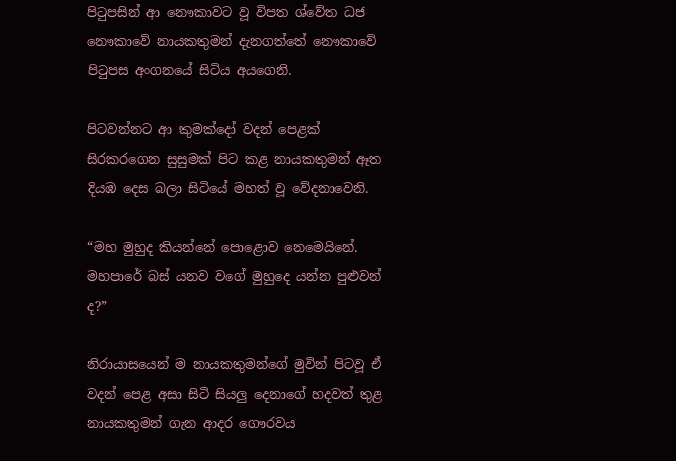පිටුපසින් ආ නෞකාවට වූ විපත ශ්වේත ධජ නෞකාවේ නායකතුමන් දැනගත්තේ නෞකාවේ පිටුපස අංගනයේ සිටිය අයගෙනි.

පිටවන්නට ආ කුමක්දෝ වදන් පෙළක් සිරකරගෙන සුසුමක් පිට කළ නායකතුමන් ඈත දියඹ දෙස බලා සිටියේ මහත් වූ වේදනාවෙනි.

“මහ මුහුද කියන්නේ පොළොව නෙමෙයිනේ. මහපාරේ බස් යනව වගේ මුහුදෙ යන්න පුළුවන් ද?”

නිරායාසයෙන් ම නායකතුමන්ගේ මුවින් පිටවූ ඒ වදන් පෙළ අසා සිටි සියලු දෙනාගේ හදවත් තුළ නායකතුමන් ගැන ආදර ගෞරවය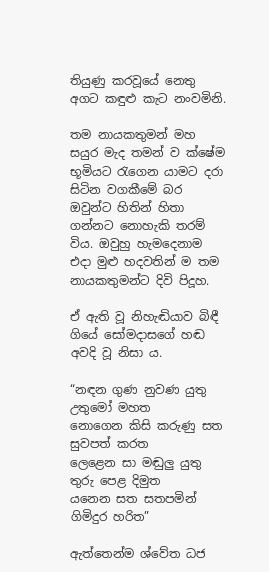තියුණු කරවූයේ නෙතු අගට කඳුළු කැට නංවමිනි.

තම නායකතුමන් මහ සයුර මැද තමන් ව ක්ෂේම භූමියට රැගෙන යාමට දරා සිටින වගකීමේ බර ඔවුන්ට හිතින් හිතා ගන්නට නොහැකි තරම් විය. ඔවුහු හැමදෙනාම එදා මුළු හදවතින් ම තම නායකතුමන්ට දිවි පිදූහ.

ඒ ඇති වූ නිහැඬියාව බිඳී ගියේ සෝමදාසගේ හඬ අවදි වූ නිසා ය.

“නඳන ගුණ නුවණ යුතු උතුමෝ මහත
නොගෙන කිසි කරුණු සත සුවපත් කරත
ලෙළෙන සා මඬුලු යුතු තුරු පෙළ දිමුත
යනෙන සත සතපමින් ගිමිදුර හරිත”

ඇත්තෙන්ම ශ්වේත ධජ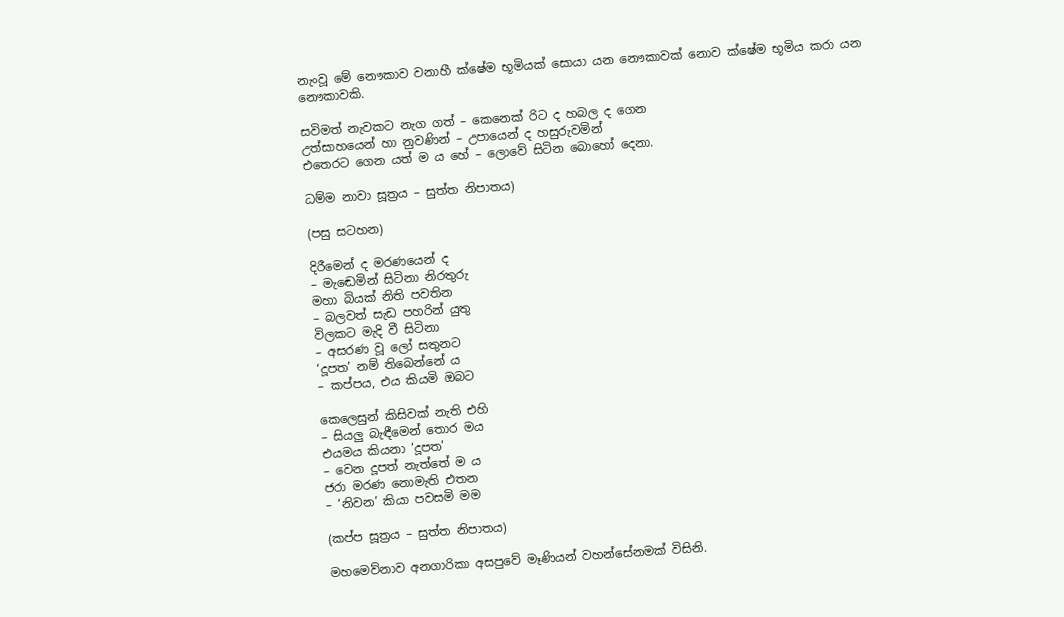නැංවූ මේ නෞකාව වනාහී ක්ෂේම භූමියක් සොයා යන නෞකාවක් නොව ක්ෂේම භූමිය කරා යන නෞකාවකි.

සවිමත් නැවකට නැග ගත් – කෙනෙක් රිට ද හබල ද ගෙන
උත්සාහයෙන් හා නුවණින් – උපායෙන් ද හසුරුවමින්
එතෙරට ගෙන යත් ම ය හේ – ලොවේ සිටින බොහෝ දෙනා.

ධම්ම නාවා සූත්‍රය – සුත්ත නිපාතය)

(පසු සටහන)

දිරීමෙන් ද මරණයෙන් ද
– මැඬෙමින් සිටිනා නිරතුරු
මහා බියක් නිති පවතින
– බලවත් සැඩ පහරින් යුතු
විලකට මැදි වී සිටිනා
– අසරණ වූ ලෝ සතුනට
‘දූපත’ නම් තිබෙන්නේ ය
– කප්පය, එය කියමි ඔබට

කෙලෙසුන් කිසිවක් නැති එහි
– සියලු බැඳීමෙන් තොර මය
එයමය කියනා ‘දූපත’
– වෙන දූපත් නැත්තේ ම ය
ජරා මරණ නොමැති එතන
– ‘නිවන’ කියා පවසමි මම

(කප්ප සූත්‍රය – සුත්ත නිපාතය)

මහමෙව්නාව අනගාරිකා අසපුවේ මෑණියන් වහන්සේනමක් විසිනි.